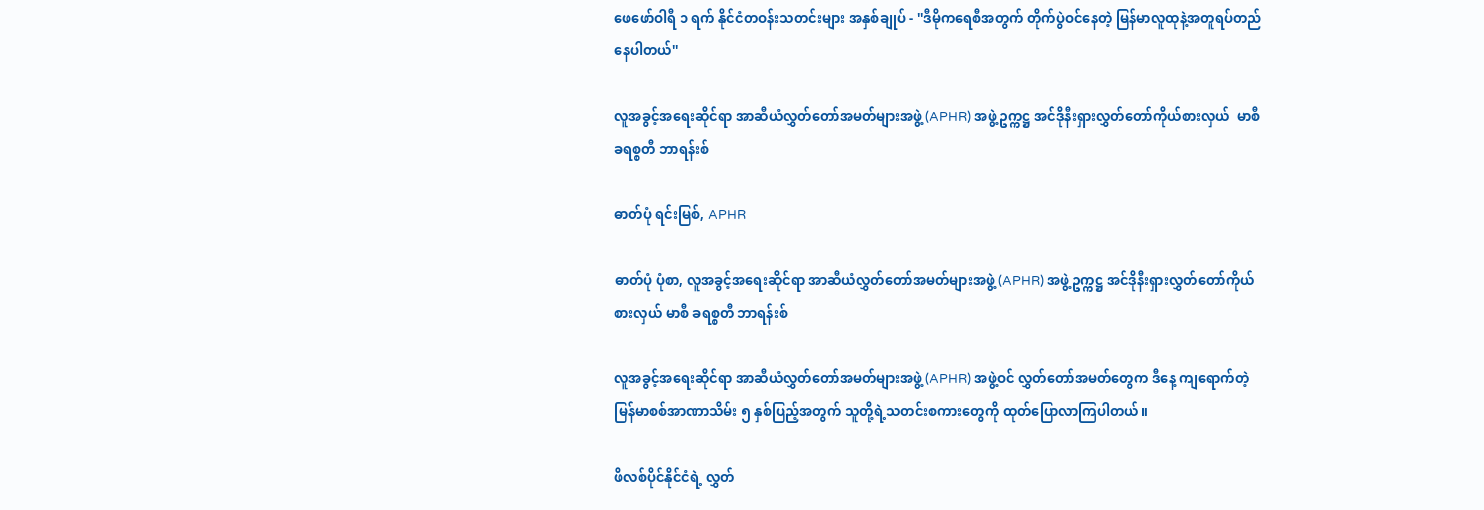ဖေဖော်ဝါရီ ၁ ရက် နိုင်ငံတဝန်းသတင်းများ အနှစ်ချုပ် - ''ဒီမိုက‌ရေစီအတွက် တိုက်ပွဲဝင်နေတဲ့ မြန်မာလူထုနဲ့အတူရပ်တည်နေပါတယ်''

လူအခွင့်အရေးဆိုင်ရာ အာဆီယံလွှတ်တော်အမတ်များအဖွဲ့ (APHR) အဖွဲ့ဥက္ကဋ္ဌ အင်ဒိုနီးရှားလွှတ်တော်ကိုယ်စားလှယ်  မာစီ ခရစ္စတီ ဘာရန်းစ်

ဓာတ်ပုံ ရင်းမြစ်, APHR

ဓာတ်ပုံ ပုံစာ, လူအခွင့်အရေးဆိုင်ရာ အာဆီယံလွှတ်တော်အမတ်များအဖွဲ့ (APHR) အဖွဲ့ဥက္ကဋ္ဌ အင်ဒိုနီးရှားလွှတ်တော်ကိုယ်စားလှယ် မာစီ ခရစ္စတီ ဘာရန်းစ်

လူအခွင့်အရေးဆိုင်ရာ အာဆီယံလွှတ်တော်အမတ်များအဖွဲ့ (APHR) အဖွဲ့ဝင် လွှတ်တော်အမတ်တွေက ဒီနေ့ ကျရောက်တဲ့ မြန်မာစစ်အာဏာသိမ်း ၅ နှစ်ပြည့်အတွက် သူတို့ရဲ့သတင်းစကားတွေကို ထုတ်ပြောလာကြပါတယ်။

ဖိလစ်ပိုင်နိုင်ငံရဲ့ လွှတ်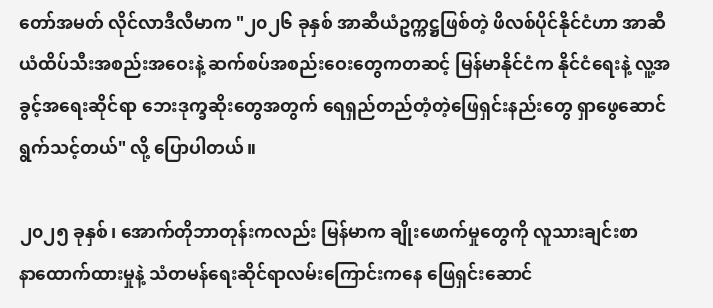တော်အမတ် လိုင်လာဒီလီမာက "၂၀၂၆ ခုနှစ် အာဆီယံဥက္ကဋ္ဌဖြစ်တဲ့ ဖိလစ်ပိုင်နိုင်ငံဟာ အာဆီယံထိပ်သီးအစည်းအဝေးနဲ့ ဆက်စပ်အစည်းဝေးတွေကတဆင့် မြန်မာနိုင်ငံက နိုင်ငံရေးနဲ့ လူ့အခွင့်အရေးဆိုင်ရာ ဘေးဒုက္ခဆိုးတွေအတွက် ရေရှည်တည်တံ့တဲ့ဖြေရှင်းနည်းတွေ ရှာဖွေဆောင်ရွက်သင့်တယ်" လို့ ပြောပါတယ်။

၂၀၂၅ ခုနှစ်၊ အောက်တိုဘာတုန်းကလည်း မြန်မာက ချိုးဖောက်မှုတွေကို လူသားချင်းစာနာ‌ထောက်ထားမှုနဲ့ သံတမန်ရေးဆိုင်ရာလမ်းကြောင်းကနေ ဖြေရှင်းဆောင်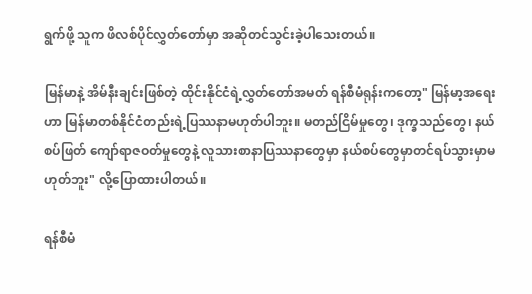ရွက်ဖို့ သူက ဖိလစ်ပိုင်လွှတ်တော်မှာ အဆိုတင်သွင်းခဲ့ပါသေးတယ်။

မြန်မာနဲ့ အိမ်နီးချင်းဖြစ်တဲ့ ထိုင်းနိုင်ငံရဲ့လွှတ်တော်အမတ် ရန်စီမံရုန်းကတော့" မြန်မာ့အရေးဟာ မြန်မာတစ်နိုင်ငံတည်းရဲ့ပြဿနာမဟုတ်ပါဘူး။ မတည်ငြိမ်မှုတွေ၊ ဒုက္ခသည်တွေ၊ နယ်စပ်ဖြတ် ကျော်ရာဇဝတ်မှုတွေနဲ့ လူသားစာနာပြဿနာတွေမှာ နယ်စပ်တွေမှာတင်ရပ်သွားမှာမဟုတ်ဘူး" လို့ပြောထားပါတယ်။

ရန်စီမံ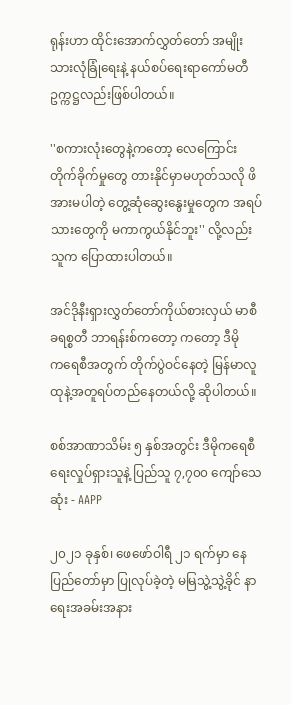ရုန်းဟာ ထိုင်းအောက်လွှတ်တော် အမျိုးသားလုံခြုံရေးနဲ့ နယ်စပ်ရေးရာကော်မတီ ဥက္ကဋ္ဌလည်းဖြစ်ပါတယ်။

''စကားလုံးတွေနဲ့ကတော့ လေကြောင်းတိုက်ခိုက်မှုတွေ တားနိုင်မှာမဟုတ်သလို ဖိအားမပါတဲ့ တွေ့ဆုံဆွေးနွေးမှုတွေက အရပ်သားတွေကို မကာကွယ်နိုင်ဘူး'' လို့လည်း သူက ပြောထားပါတယ်။

အင်ဒိုနီးရှားလွှတ်တော်ကိုယ်စားလှယ် မာစီ ခရစ္စတီ ဘာရန်းစ်ကတော့ ကတော့ ဒီမိုက‌ရေစီအတွက် တိုက်ပွဲဝင်နေတဲ့ မြန်မာလူထုနဲ့အတူရပ်တည်နေတယ်လို့ ဆိုပါတယ်။

စစ်အာဏာသိမ်း ၅ နှစ်အတွင်း ဒီမိုကရေစီရေးလှုပ်ရှားသူနဲ့ ပြည်သူ ၇,၇၀၀ ကျော်သေဆုံး - AAPP

၂၀၂၁ ခုနှစ်၊ ဖေဖော်ဝါရီ ၂၁ ရက်မှာ နေပြည်တော်မှာ ပြုလုပ်ခဲ့တဲ့ မမြသွဲ့သွဲ့ခိုင် နာရေးအခမ်းအနား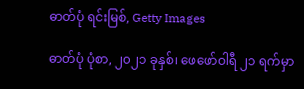ဓာတ်ပုံ ရင်းမြစ်, Getty Images

ဓာတ်ပုံ ပုံစာ, ၂၀၂၁ ခုနှစ်၊ ဖေဖော်ဝါရီ ၂၁ ရက်မှာ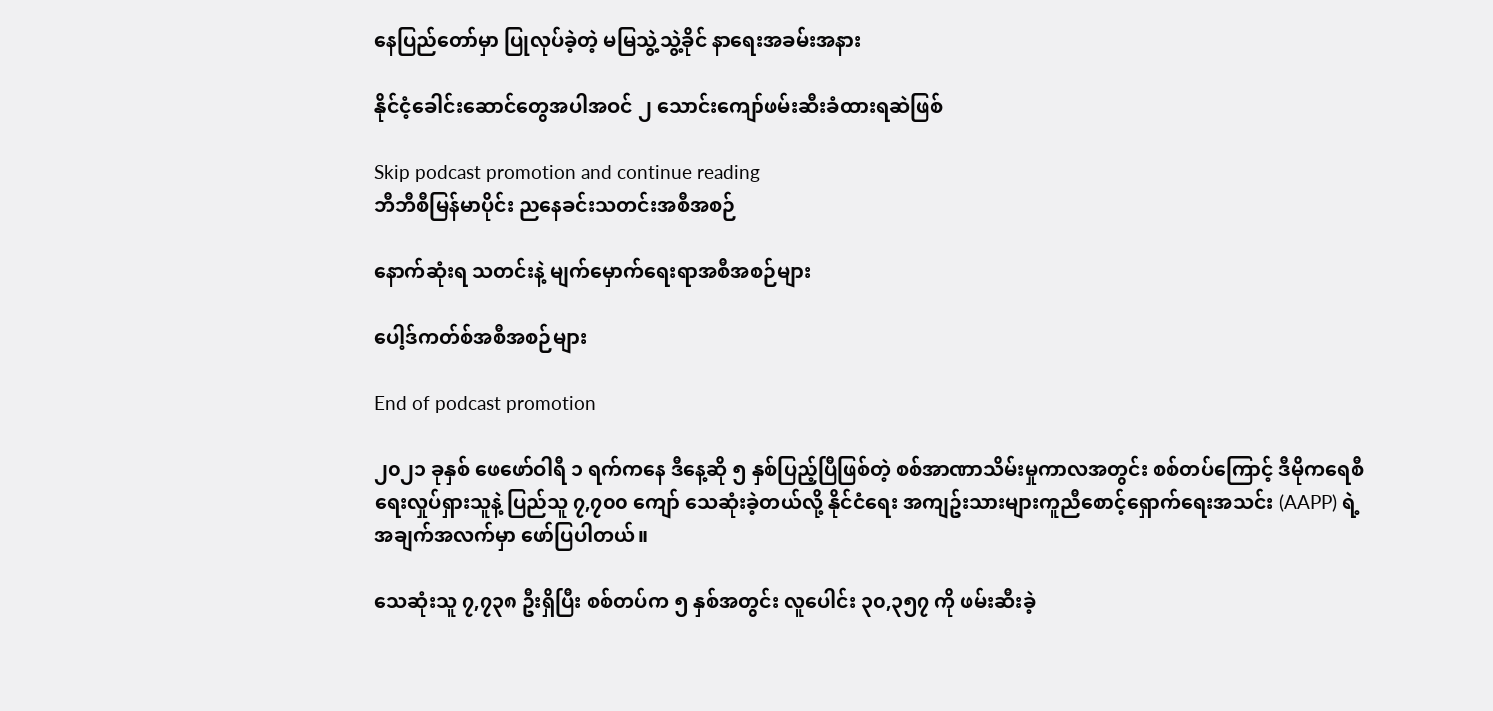နေပြည်တော်မှာ ပြုလုပ်ခဲ့တဲ့ မမြသွဲ့သွဲ့ခိုင် နာရေးအခမ်းအနား

နိုင်ငံ့ခေါင်းဆောင်တွေအပါအဝင် ၂ သောင်းကျော်ဖမ်းဆီးခံထားရဆဲဖြစ်

Skip podcast promotion and continue reading
ဘီဘီစီမြန်မာပိုင်း ညနေခင်းသတင်းအစီအစဉ်

နောက်ဆုံးရ သတင်းနဲ့ မျက်မှောက်ရေးရာအစီအစဉ်များ

ပေါ့ဒ်ကတ်စ်အစီအစဉ်များ

End of podcast promotion

၂၀၂၁ ခုနှစ် ဖေဖော်ဝါရီ ၁ ရက်ကနေ ဒီနေ့ဆို ၅ နှစ်ပြည့်ပြီဖြစ်တဲ့ စစ်အာဏာသိမ်းမှုကာလအတွင်း စစ်တပ်ကြောင့် ဒီမိုကရေစီရေးလှုပ်ရှားသူနဲ့ ပြည်သူ ၇,၇၀၀ ကျော် သေဆုံးခဲ့တယ်လို့ နိုင်ငံရေး အကျဥ်းသားများကူညီစောင့်ရှောက်ရေးအသင်း (AAPP) ရဲ့ အချက်အလက်မှာ ဖော်ပြပါတယ်။

သေဆုံးသူ ၇,၇၃၈ ဦးရှိပြီး စစ်တပ်က ၅ နှစ်အတွင်း လူပေါင်း ၃၀,၃၅၇ ကို ဖမ်းဆီးခဲ့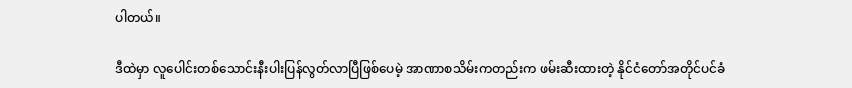ပါတယ်။

ဒီထဲမှာ လူပေါင်းတစ်သောင်းနီးပါးပြန်လွတ်လာပြီဖြစ်ပေမဲ့ အာဏာစသိမ်းကတည်းက ဖမ်းဆီးထားတဲ့ နိုင်ငံတော်အတိုင်ပင်ခံ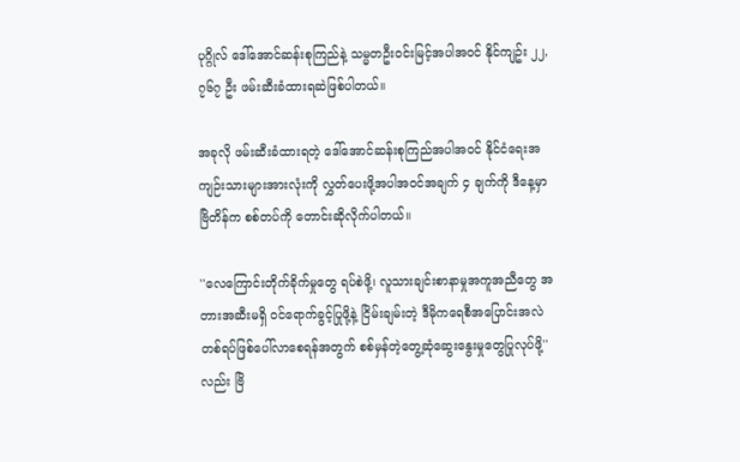ပုဂ္ဂိုလ် ဒေါ်အောင်ဆန်းစုကြည်နဲ့ သမ္မတဦးဝင်းမြင့်အပါအဝင် နိုင်ကျဥ်း ၂၂,၇၆၇ ဦး ဖမ်းဆီးခံထားရဆဲဖြစ်ပါတယ်။

အခုလို ဖမ်းဆီးခံထားရတဲ့ ဒေါ်အောင်ဆန်းစုကြည်အပါအဝင် နိုင်ငံရေးအကျဉ်းသားများအားလုံးကို လွှတ်ပေးဖို့အပါအဝင်အချက် ၄ ချက်ကို ဒီနေ့မှာ ဗြိတိန်က စစ်တပ်ကို တောင်းဆိုလိုက်ပါတယ်။

''လေကြောင်းတိုက်ခိုက်မှုတွေ ရပ်စဲဖို့၊ လူသားချင်းစာနာမှုအကူအညီတွေ အတားအဆီးမရှိ ဝင်ရောက်ခွင့်ပြုဖို့နဲ့ ငြိမ်းချမ်းတဲ့ ဒီမိုကရေစီအပြောင်းအလဲ တစ်ရပ်ဖြစ်ပေါ်လာစေရန်အတွက် စစ်မှန်တဲ့တွေ့ဆုံဆွေးနွေးမှုတွေပြုလုပ်ဖို့'' လည်း ဗြိ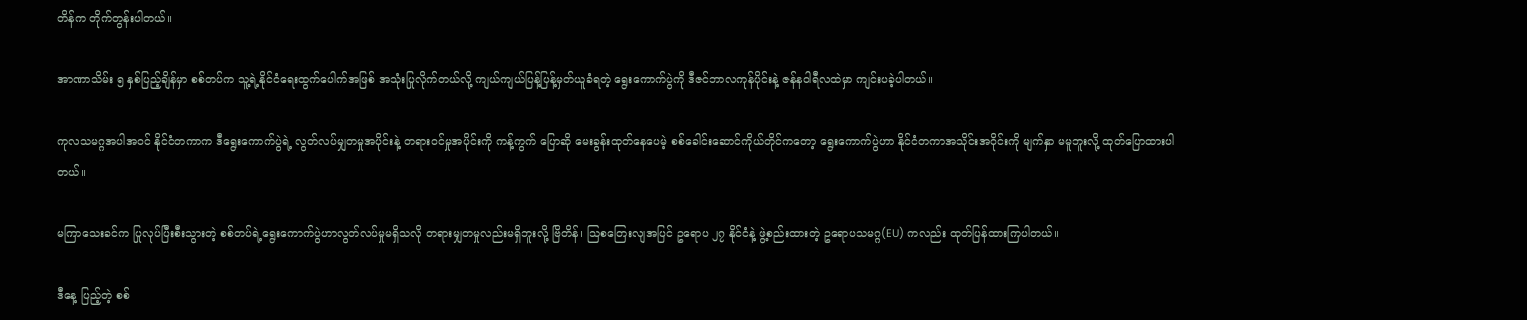တိန်က တိုက်တွန်းပါတယ်။

အာဏာသိမ်း ၅ နှစ်ပြည့်ချိန်မှာ စစ်တပ်က သူ့ရဲ့နိုင်ငံရေးထွက်ပေါက်အဖြစ် အသုံးပြုလိုက်တယ်လို့ ကျယ်ကျယ်ပြန့်ပြန့်မှတ်ယူခံရတဲ့ ရွေးကောက်ပွဲကို ဒီဇင်ဘာလကုန်ပိုင်းနဲ့ ဇန်နဝါရီလထဲမှာ ကျင်းပခဲ့ပါတယ်။

ကုလသမဂ္ဂအပါအဝင် နိုင်ငံတကာက ဒီရွေးကောက်ပွဲရဲ့ လွတ်လပ်မျှတမှုအပိုင်းနဲ့ တရားဝင်မှုအပိုင်းကို ကန့်ကွက် ပြောဆို မေးခွန်းထုတ်နေပေမဲ့ စစ်ခေါင်းဆောင်ကိုယ်တိုင်ကတော့ ရွေးကောက်ပွဲဟာ နိုင်ငံတကာအသိုင်းအဝိုင်းကို မျက်နှာ မမူဘူးလို့ ထုတ်ပြောထားပါတယ်။

မကြာသေးခင်က ပြုလုပ်ပြီးစီးသွားတဲ့ စစ်တပ်ရဲ့ရွေးကောက်ပွဲဟာလွတ်လပ်မှုမရှိသလို တရားမျှတမှုလည်းမရှိဘူးလို့ ဗြိတိန်၊ သြစတြေးလျအပြင် ဥရောပ ၂၇ နိုင်ငံနဲ့ ဖွဲ့စည်းထားတဲ့ ဥရောပသမဂ္ဂ(EU) ကလည်း ထုတ်ပြန်ထားကြပါတယ်။

ဒီနေ့ ပြည့်တဲ့ စစ်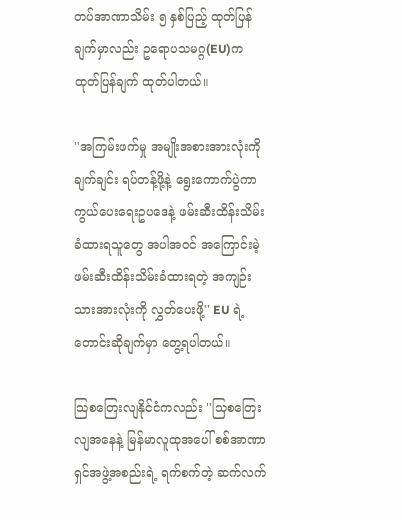တပ်အာဏာသိမ်း ၅ နှစ်ပြည့် ထုတ်ပြန်ချက်မှာလည်း ဥရောပသမဂ္ဂ(EU)က ထုတ်ပြန်ချက် ထုတ်ပါတယ်။

''အကြမ်းဖက်မှု အမျိုးအစားအားလုံးကို ချက်ချင်း ရပ်တန့်ဖို့နဲ့ ရွေးကောက်ပွဲကာကွယ်ပေးရေးဥပဒေနဲ့ ဖမ်းဆီးထိန်းသိမ်းခံထားရသူတွေ အပါအဝင် အကြောင်းမဲ့ ဖမ်းဆီးထိန်းသိမ်းခံထားရတဲ့ အကျဉ်းသားအားလုံးကို လွှတ်ပေးဖို့'' EU ရဲ့ တောင်းဆိုချက်မှာ တွေ့ရပါတယ်။

သြစတြေးလျနိုင်ငံကလည်း ''သြစတြေးလျအနေနဲ့ မြန်မာလူထုအပေါ် စစ်အာဏာရှင်အဖွဲ့အစည်းရဲ့ ရက်စက်တဲ့ ဆက်လက်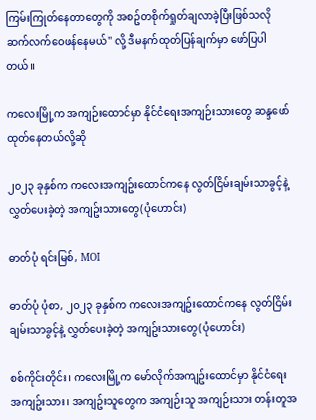ကြမ်းကြုတ်နေတာတွေကို အစဥ်တစိုက်ရှုတ်ချလာခဲ့ပြီးဖြစ်သလို ဆက်လက်ဝေဖန်နေမယ်'' လို့ ဒီမနက်ထုတ်ပြန်ချက်မှာ ‌ဖော်ပြပါတယ်။

ကလေးမြို့က အကျဉ်းထောင်မှာ နိုင်ငံရေးအကျဉ်းသားတွေ ဆန္ဒဖော်ထုတ်နေတယ်လို့ဆို

၂၀၂၃ ခုနှစ်က ကလေးအကျဥ်းထောင်ကနေ လွတ်ငြိမ်းချမ်းသာခွင့်နဲ့ လွှတ်ပေးခဲ့တဲ့ အကျဥ်းသားတွေ(ပုံဟောင်း)

ဓာတ်ပုံ ရင်းမြစ်, MOI

ဓာတ်ပုံ ပုံစာ, ၂၀၂၃ ခုနှစ်က ကလေးအကျဥ်းထောင်ကနေ လွတ်ငြိမ်းချမ်းသာခွင့်နဲ့ လွှတ်ပေးခဲ့တဲ့ အကျဥ်းသားတွေ(ပုံဟောင်း)

စစ်ကိုင်းတိုင်း၊ ကလေးမြို့က မော်လိုက်အကျဥ်းထောင်မှာ နိုင်ငံရေး အကျဥ်းသား၊ အကျဥ်းသူတွေက အကျဉ်းသူ အကျဉ်းသား တန်းတူအ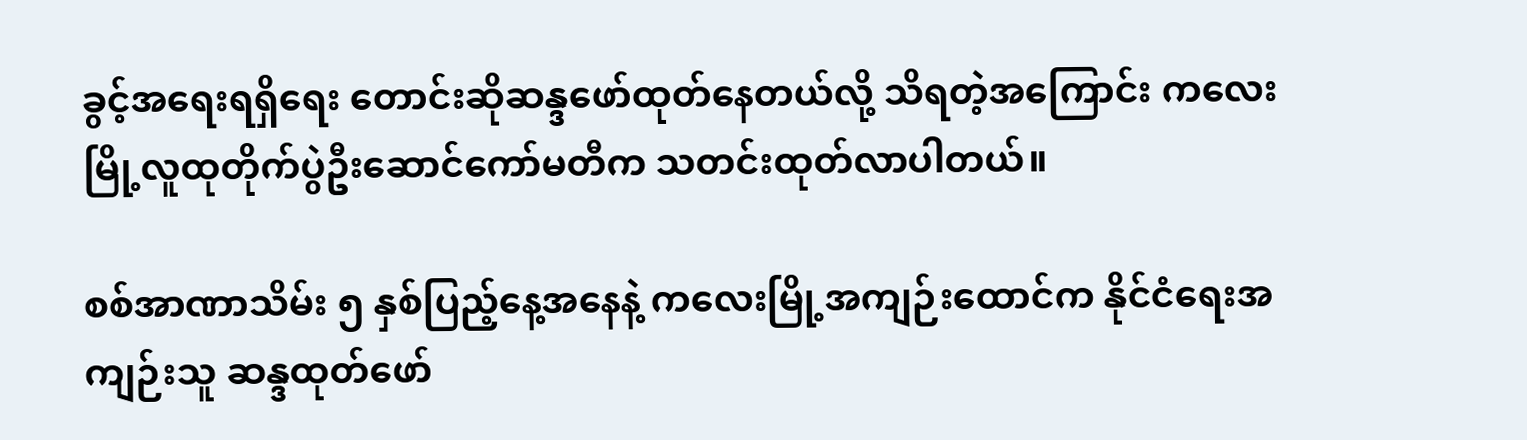ခွင့်အရေးရရှိရေး တောင်းဆိုဆန္ဒဖော်ထုတ်နေတယ်လို့ သိရတဲ့အကြောင်း ကလေးမြို့လူထုတိုက်ပွဲဦးဆောင်ကော်မတီက သတင်းထုတ်လာပါတယ်။

စစ်အာဏာသိမ်း ၅ နှစ်ပြည့်နေ့အနေနဲ့ ကလေးမြို့အကျဉ်းထောင်က နိုင်ငံရေးအကျဉ်းသူ ဆန္ဒထုတ်ဖော်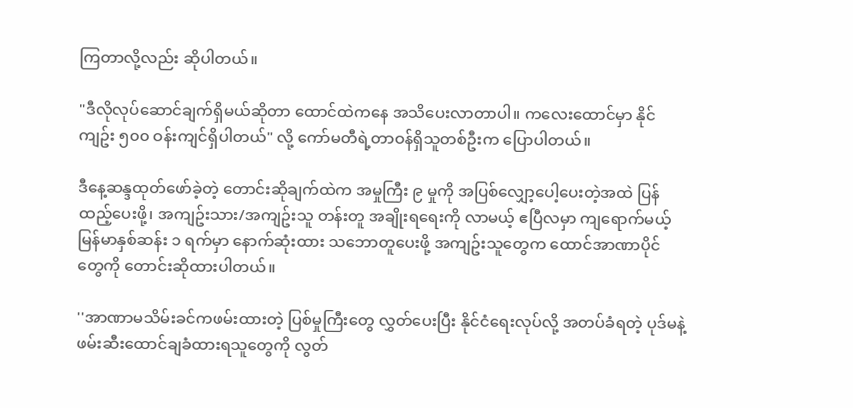ကြတာလို့လည်း ဆိုပါတယ်။

"ဒီလိုလုပ်ဆောင်ချက်ရှိမယ်ဆိုတာ ထောင်ထဲကနေ အသိပေးလာတာပါ။ ကလေးထောင်မှာ နိုင်ကျဥ်း ၅၀၀ ဝန်းကျင်ရှိပါတယ်" လို့ ကော်မတီရဲ့တာဝန်ရှိသူတစ်ဦးက ပြောပါတယ်။

ဒီနေ့ဆန္ဒထုတ်ဖော်ခဲ့တဲ့ တောင်းဆိုချက်ထဲက အမှုကြီး ၉ မှုကို အပြစ်လျှော့ပေါ့ပေးတဲ့အထဲ ပြန်ထည့်ပေးဖို့၊ အကျဥ်းသား/အကျဥ်းသူ တန်းတူ အချိုးရ‌ရေးကို လာမယ့် ဧပြီလမှာ ကျရောက်မယ့် မြန်မာနှစ်ဆန်း ၁ ရက်မှာ နောက်ဆုံးထား သဘောတူပေးဖို့ အကျဥ်းသူတွေက ထောင်အာဏာပိုင်တွေကို တောင်းဆိုထားပါတယ်။

''အာဏာမသိမ်းခင်ကဖမ်းထားတဲ့ ပြစ်မှုကြီးတွေ လွှတ်ပေးပြီး နိုင်ငံရေးလုပ်လို့ အတပ်ခံရတဲ့ ပုဒ်မနဲ့ ဖမ်းဆီး‌ထောင်ချခံထားရသူတွေကို လွတ်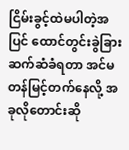ငြိမ်းခွင့်ထဲမပါတဲ့အပြင် ထောင်တွင်းခွဲခြားဆက်ဆံခံရတာ အင်မတန်မြင့်တက်နေလို့ အခုလိုတောင်းဆို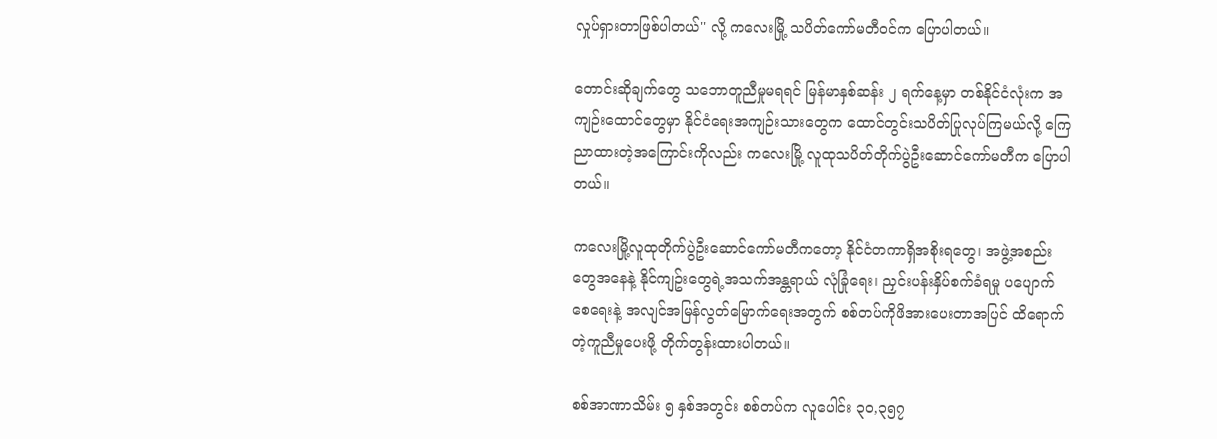လှုပ်ရှားတာဖြစ်ပါတယ်'' လို့ ကလေးမြို့ သပိတ်ကော်မတီဝင်က ပြောပါတယ်။

တောင်းဆိုချက်တွေ သဘောတူညီမှုမရရင် မြန်မာနှစ်ဆန်း ၂ ရက်နေ့မှာ တစ်နိုင်ငံလုံးက အကျဉ်းထောင်တွေမှာ နိုင်ငံရေးအကျဉ်းသားတွေက ထောင်တွင်းသပိတ်ပြုလုပ်ကြမယ်လို့ ကြေညာထားတဲ့အကြောင်းကိုလည်း ကလေးမြို့ လူထုသပိတ်တိုက်ပွဲဦးဆောင်ကော်မတီက ပြောပါတယ်။

ကလေးမြို့လူထုတိုက်ပွဲဦးဆောင်ကော်မတီကတော့ နိုင်ငံတကာရှိအစိုးရတွေ၊ အဖွဲ့အစည်းတွေအနေနဲ့ နိုင်ကျဥ်းတွေရဲ့အသက်အန္တရာယ် လုံခြုံရေး၊ ညှင်းပန်းနှိပ်စက်ခံရမှု ပပျောက်စေရေးနဲ့ အလျင်အမြန်လွတ်မြောက်ရေးအတွက် စစ်တပ်ကိုဖိအားပေးတာအပြင် ထိရောက်တဲ့ကူညီမှုပေးဖို့ တိုက်တွန်းထားပါတယ်။

စစ်အာဏာသိမ်း ၅ နှစ်အတွင်း စစ်တပ်က လူပေါင်း ၃၀,၃၅၇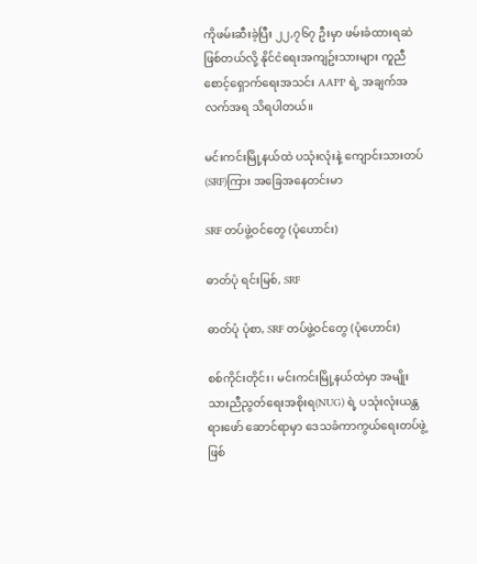ကိုဖမ်းဆီးခဲ့ပြီး ၂၂,၇၆၇ ဦးမှာ ဖမ်းခံထားရဆဲဖြစ်တယ်လို့ နိုင်ငံရေးအကျဥ်းသားများ ကူညီစောင့်ရှောက်ရေးအသင်း AAPP ရဲ့ အချက်အလက်အရ သိရပါတယ်။

မင်းကင်းမြို့နယ်ထဲ ပသုံးလုံးနဲ့ ကျောင်းသားတပ်(SRF)ကြား အခြေအနေတင်းမာ

SRF တပ်ဖွဲ့ဝင်တွေ (ပုံဟောင်း)

ဓာတ်ပုံ ရင်းမြစ်, SRF

ဓာတ်ပုံ ပုံစာ, SRF တပ်ဖွဲ့ဝင်တွေ (ပုံဟောင်း)

စစ်ကိုင်းတိုင်း၊ မင်းကင်းမြို့နယ်ထဲမှာ အမျိုးသားညီညွတ်ရေးအစိုးရ(NUG) ရဲ့ ပသုံးလုံးယန္တရားဖော် ‌ဆောင်ရာမှာ ဒေသခံကာကွယ်ရေးတပ်ဖွဲ့ဖြစ်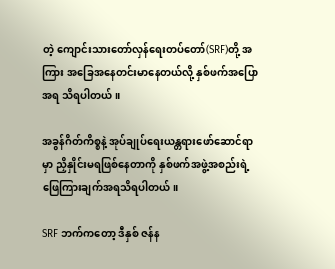တဲ့ ကျောင်းသားတော်လှန်ရေးတပ်တော်(SRF)တို့ အကြား အခြေအနေတင်းမာနေတယ်လို့ နှစ်ဖက်အပြောအရ သိရပါတယ်။

အခွန်ဂိတ်ကိစ္စနဲ့ အုပ်ချုပ်ရေးယန္တရားဖော်ဆောင်ရာမှာ ညှိနှိုင်းမရဖြစ်နေတာကို နှစ်ဖက်အဖွဲ့အစည်းရဲ့ ဖြေကြားချက်အရသိရပါတယ်။

SRF ဘက်ကတော့ ဒီနှစ် ဇန်န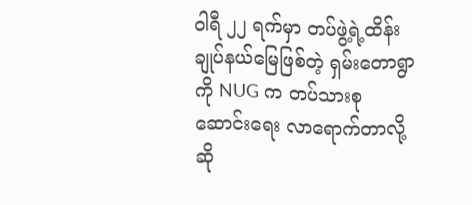ဝါရီ ၂၂ ရက်မှာ တပ်ဖွဲ့ရဲ့ထိန်းချုပ်နယ်မြေဖြစ်တဲ့ ရှမ်းတောရွာကို NUG က တပ်သားစု ဆောင်းရေး လာရောက်တာလို့ဆို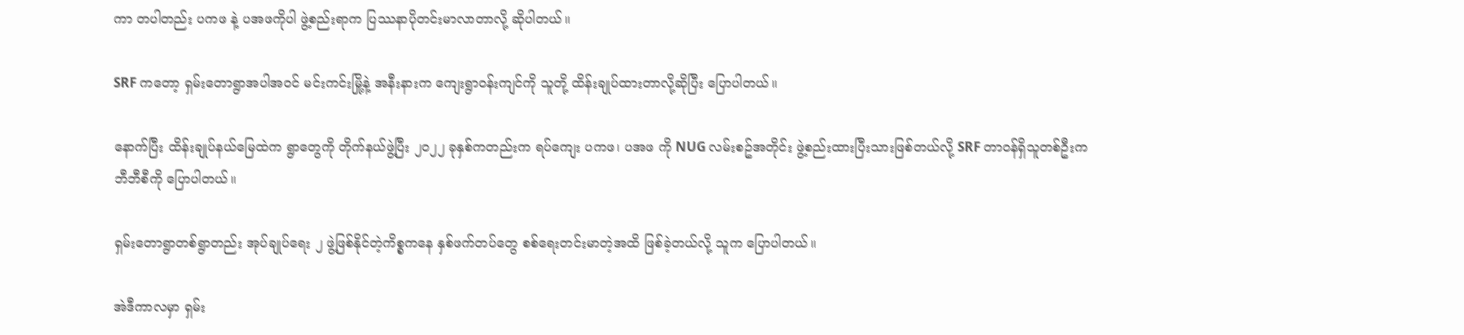ကာ တပါတည်း ပကဖ နဲ့ ပအဖကိုပါ ဖွဲ့စည်းရာက ပြဿနာပိုတင်းမာလာတာလို့ ဆိုပါတယ်။

SRF ကတော့ ရှမ်းတောရွာအပါအဝင် မင်းကင်းမြို့နဲ့ အနီးနားက ကျေးရွာဝန်းကျင်ကို သူတို့ ထိန်းချုပ်ထားတာလို့ဆိုပြီး ပြောပါတယ်။

နောက်ပြီး ထိန်းချုပ်နယ်မြေထဲက ရွာတွေကို တိုက်နယ်ဖွဲ့ပြီး ၂၀၂၂ ခုနှစ်ကတည်းက ရပ်ကျေး ပကဖ၊ ပအဖ ကို NUG လမ်းစဥ်အတိုင်း ဖွဲ့စည်းထားပြီးသားဖြစ်တယ်လို့ SRF တာဝန်ရှိသူတစ်ဦးက ဘီဘီစီကို ပြောပါတယ်။

ရှမ်းတောရွာတစ်ရွာတည်း အုပ်ချုပ်ရေး ၂ ဖွဲ့ဖြစ်နိုင်တဲ့ကိစ္စကနေ နှစ်ဖက်တပ်တွေ စစ်ရေးတင်းမာတဲ့အထိ ဖြစ်ခဲ့တယ်လို့ သူက ပြောပါတယ်။

အဲဒီကာလမှာ ရှမ်း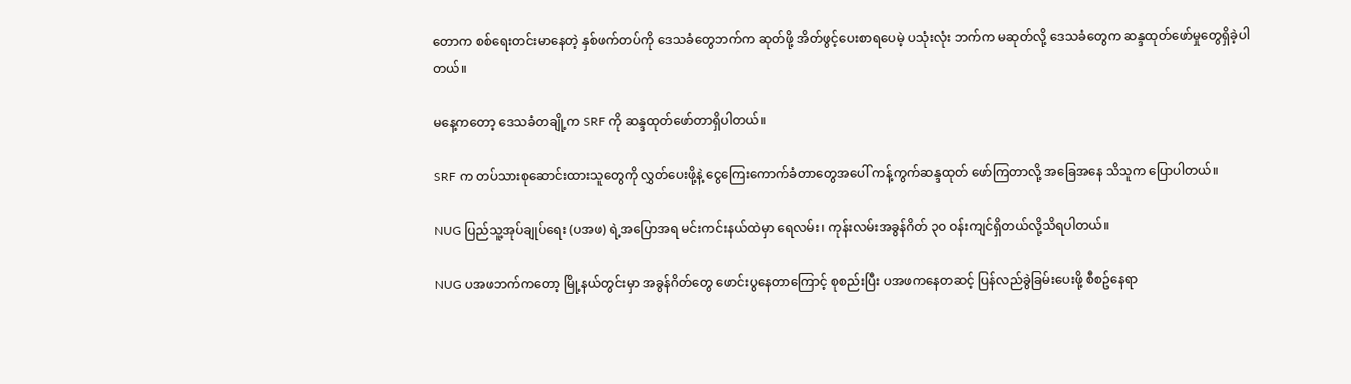တောက စစ်ရေးတင်းမာနေတဲ့ နှစ်ဖက်တပ်ကို ဒေသခံတွေဘက်က ဆုတ်ဖို့ အိတ်ဖွင့်ပေးစာရပေမဲ့ ပသုံးလုံး ဘက်က မဆုတ်လို့ ဒေသခံတွေက ဆန္ဒထုတ်ဖော်မှုတွေရှိခဲ့ပါတယ်။

မနေ့ကတော့ ဒေသခံတချို့က SRF ကို ဆန္ဒထုတ်ဖော်တာရှိပါတယ်။

SRF က တပ်သားစုဆောင်းထားသူတွေကို လွှတ်ပေးဖို့နဲ့ ငွေကြေး‌ကောက်ခံတာတွေအပေါ် ကန့်ကွက်ဆန္ဒထုတ် ‌ဖော်ကြတာလို့ အခြေအနေ သိသူက ပြောပါတယ်။

NUG ပြည်သူ့အုပ်ချုပ်ရေး (ပအဖ) ရဲ့အပြောအရ မင်းကင်းနယ်ထဲမှာ ရေလမ်း၊ ကုန်းလမ်းအခွန်ဂိတ် ၃၀ ဝန်းကျင်ရှိတယ်လို့သိရပါတယ်။

NUG ပအဖဘက်ကတော့ မြို့နယ်တွင်းမှာ အခွန်ဂိတ်တွေ ဖောင်းပွနေတာကြောင့် စုစည်းပြီး ပအဖကနေတဆင့် ပြန်လည်ခွဲခြမ်းပေးဖို့ စီစဥ်နေရာ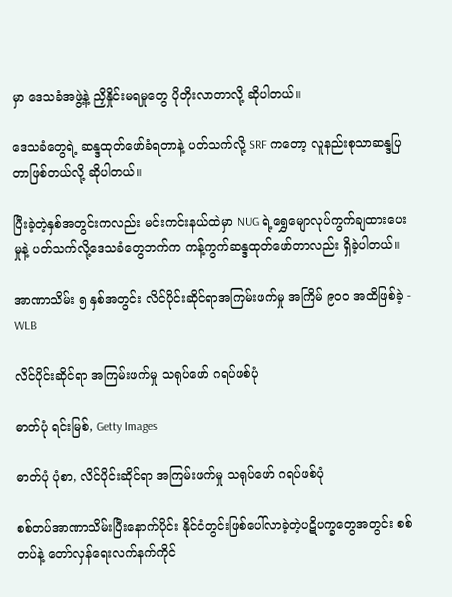မှာ ဒေသခံအဖွဲ့နဲ့ ညှိနှိုင်းမရမှုတွေ ပိုတိုးလာတာလို့ ဆိုပါတယ်။

ဒေသခံတွေရဲ့ ဆန္ဒထုတ်ဖော်ခံရတာနဲ့ ပတ်သက်လို့ SRF ကတော့ လူနည်းစုသာဆန္ဒပြတာဖြစ်တယ်လို့ ဆိုပါတယ်။

ပြီးခဲ့တဲ့နှစ်အတွင်းကလည်း မင်းကင်းနယ်ထဲမှာ NUG ရဲ့ရွှေမျောလုပ်ကွက်ချထားပေးမှုနဲ့ ပတ်သက်လို့ဒေသခံတွေဘက်က ကန့်ကွက်ဆန္ဒထုတ်ဖော်တာလည်း ရှိခဲ့ပါတယ်။

အာဏာသိမ်း ၅ နှစ်အတွင်း လိင်ပိုင်းဆိုင်ရာအကြမ်းဖက်မှု အကြိမ် ၉၀၀ အထိဖြစ်ခဲ့ - WLB

လိင်ပိုင်းဆိုင်ရာ အကြမ်းဖက်မှု သရုပ်ဖော် ဂရပ်ဖစ်ပုံ

ဓာတ်ပုံ ရင်းမြစ်, Getty Images

ဓာတ်ပုံ ပုံစာ, လိင်ပိုင်းဆိုင်ရာ အကြမ်းဖက်မှု သရုပ်ဖော် ဂရပ်ဖစ်ပုံ

စစ်တပ်အာဏာသိမ်းပြီးနောက်ပိုင်း နိုင်ငံတွင်းဖြစ်ပေါ်လာခဲ့တဲ့ပဋိပက္ခတွေအတွင်း စစ်တပ်နဲ့ တော်လှန်ရေးလက်နက်ကိုင်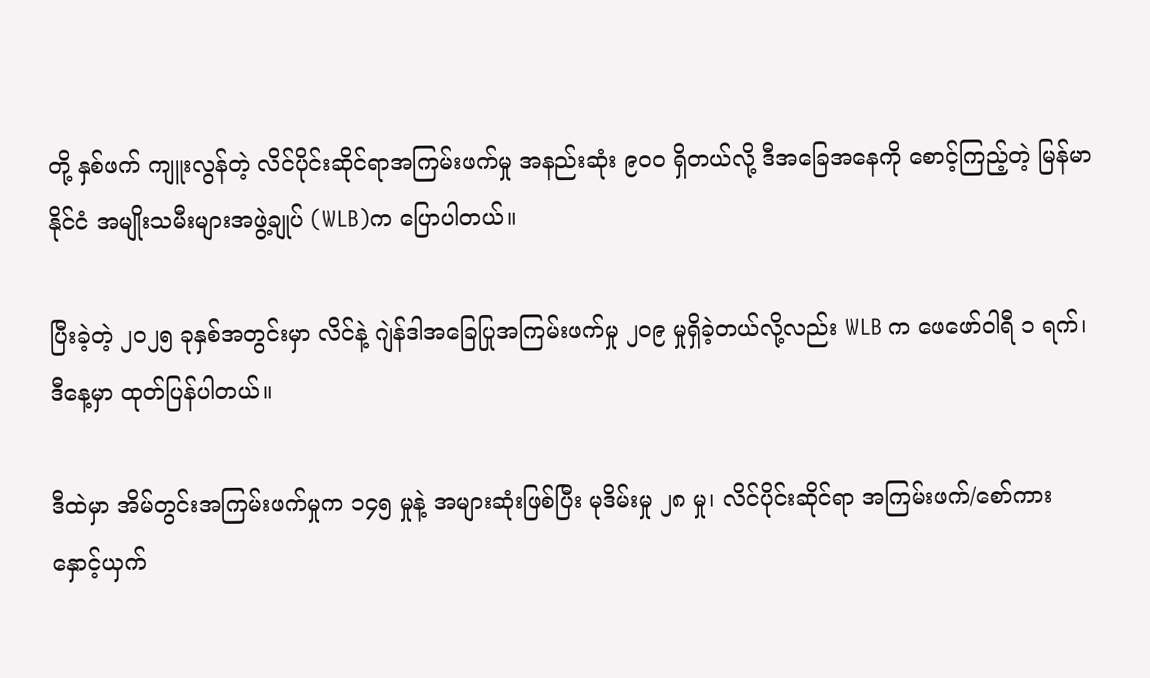တို့ နှစ်ဖက် ကျူးလွန်တဲ့ လိင်ပိုင်းဆိုင်ရာအကြမ်းဖက်မှု အနည်းဆုံး ၉၀၀ ရှိတယ်လို့ ဒီအခြေအနေကို စောင့်ကြည့်တဲ့ မြန်မာနိုင်ငံ အမျိုးသမီးများအဖွဲ့ချုပ် (WLB)က ပြောပါတယ်။

ပြီးခဲ့တဲ့ ၂၀၂၅ ခုနှစ်အတွင်းမှာ လိင်နဲ့ ဂျဲန်ဒါအခြေပြုအကြမ်းဖက်မှု ၂၀၉ မှုရှိခဲ့တယ်လို့လည်း WLB က ဖေဖော်ဝါရီ ၁ ရက်၊ ဒီနေ့မှာ ထုတ်ပြန်ပါတယ်။

ဒီထဲမှာ အိမ်တွင်းအကြမ်းဖက်မှုက ၁၄၅ မှုနဲ့ အများဆုံးဖြစ်ပြီး မုဒိမ်းမှု ၂၈ မှု၊ လိင်ပိုင်းဆိုင်ရာ အကြမ်းဖက်/စော်ကားနှောင့်ယှက်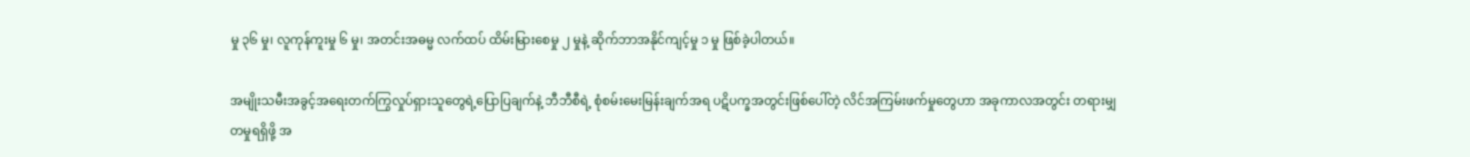မှု ၃၆ မှု၊ လူကုန်ကူးမှု ၆ မှု၊ အတင်းအဓမ္မ လက်ထပ် ထိမ်းမြားစေမှု ၂ မှုနဲ့ ဆိုက်ဘာအနိုင်ကျင့်မှု ၁ မှု ဖြစ်ခဲ့ပါတယ်။

အမျိုးသမီးအခွင့်အရေးတက်ကြွလှုပ်ရှားသူတွေရဲ့ပြောပြချက်နဲ့ ဘီဘီစီရဲ့ စုံစမ်းမေးမြန်းချက်အရ ပဋိပက္ခအတွင်းဖြစ်ပေါ်တဲ့ လိင်အကြမ်းဖက်မှုတွေဟာ အခုကာလအတွင်း တရားမျှတမှုရရှိဖို့ အ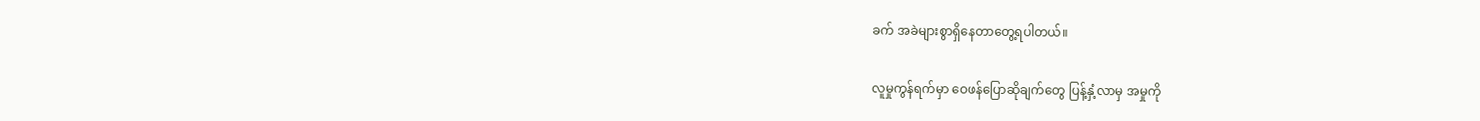ခက် အခဲများစွာရှိနေတာတွေ့ရပါတယ်။

လူမှုကွန်ရက်မှာ ဝေဖန်ပြောဆိုချက်တွေ ပြန့်နှံ့လာမှ အမှုကို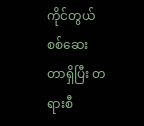ကိုင်တွယ်စစ်ဆေးတာရှိပြီး တရားစီ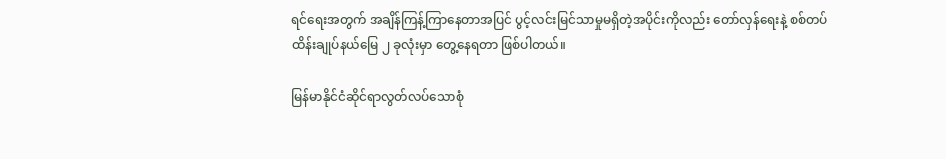ရင်ရေးအတွက် အချိန်ကြန့်ကြာနေတာအပြင် ပွင့်လင်းမြင်သာမှုမရှိတဲ့အပိုင်းကိုလည်း တော်လှန်ရေးနဲ့ စစ်တပ်ထိန်းချုပ်နယ်မြေ ၂ ခုလုံးမှာ တွေ့နေရတာ ဖြစ်ပါတယ်။

မြန်မာနိုင်ငံဆိုင်ရာလွတ်လပ်သောစုံ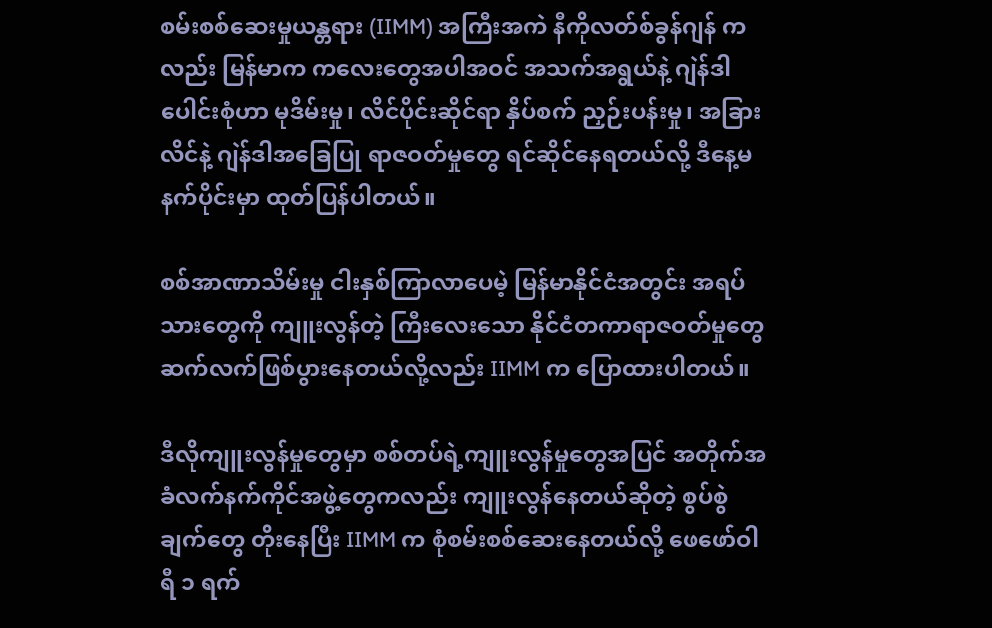စမ်းစစ်ဆေးမှုယန္တရား (IIMM) အကြီးအကဲ နီကိုလတ်စ်ခွန်ဂျန် ကလည်း မြန်မာက ကလေးတွေအပါအဝင် အသက်အရွယ်နဲ့ ဂျဲန်ဒါပေါင်းစုံဟာ မုဒိမ်းမှု၊ လိင်ပိုင်းဆိုင်ရာ နှိပ်စက် ညှဉ်းပန်းမှု၊ အခြားလိင်နဲ့ ဂျဲန်ဒါအခြေပြု ရာဇဝတ်မှုတွေ ရင်ဆိုင်နေရတယ်လို့ ဒီနေ့မနက်ပိုင်းမှာ ထုတ်ပြန်ပါတယ်။

စစ်အာဏာသိမ်းမှု ငါးနှစ်ကြာလာပေမဲ့ မြန်မာနိုင်ငံအတွင်း အရပ်သားတွေကို ကျူးလွန်တဲ့ ကြီးလေးသော နိုင်ငံတကာရာဇဝတ်မှုတွေ ဆက်လက်ဖြစ်ပွားနေတယ်လို့လည်း IIMM က ပြောထားပါတယ်။

ဒီလိုကျူးလွန်မှုတွေမှာ စစ်တပ်ရဲ့ကျူးလွန်မှုတွေအပြင် အတိုက်အခံလက်နက်ကိုင်အဖွဲ့တွေကလည်း ကျူးလွန်နေတယ်ဆိုတဲ့ စွပ်စွဲချက်တွေ တိုးနေပြီး IIMM က စုံစမ်းစစ်ဆေးနေတယ်လို့ ဖေဖော်ဝါရီ ၁ ရက်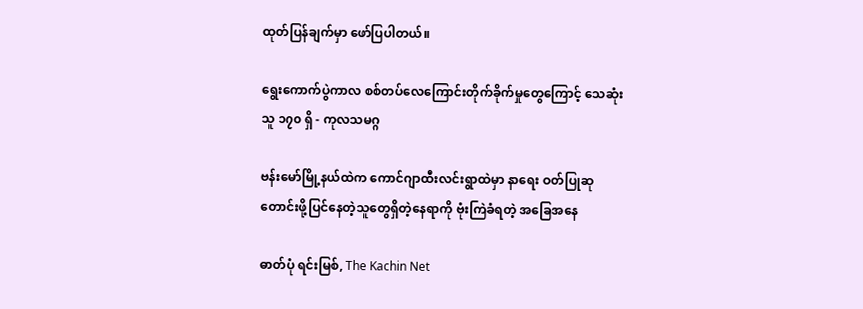ထုတ်ပြန်ချက်မှာ ဖော်ပြပါတယ်။

ရွေးကောက်ပွဲကာလ စစ်တပ်လေကြောင်းတိုက်ခိုက်မှုတွေကြောင့် သေဆုံးသူ ၁၇၀ ရှိ - ကုလသမဂ္ဂ

ဗန်းမော်မြို့နယ်ထဲက ကောင်ဂျာထီးလင်းရွာထဲမှာ နာရေး ဝတ်ပြုဆုတောင်းဖို့ပြင်နေတဲ့သူတွေရှိတဲ့နေရာကို ဗုံးကြဲခံရတဲ့ အခြေအနေ

ဓာတ်ပုံ ရင်းမြစ်, The Kachin Net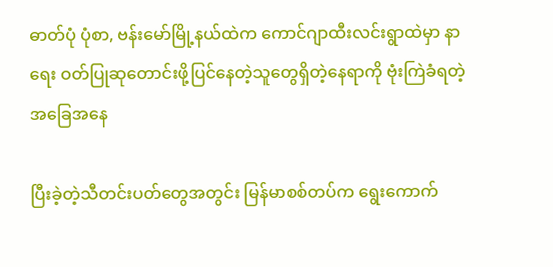ဓာတ်ပုံ ပုံစာ, ဗန်းမော်မြို့နယ်ထဲက ကောင်ဂျာထီးလင်းရွာထဲမှာ နာရေး ဝတ်ပြုဆုတောင်းဖို့ပြင်နေတဲ့သူတွေရှိတဲ့နေရာကို ဗုံးကြဲခံရတဲ့ အခြေအနေ

ပြီးခဲ့တဲ့သီတင်းပတ်တွေအတွင်း မြန်မာစစ်တပ်က ရွေးကောက်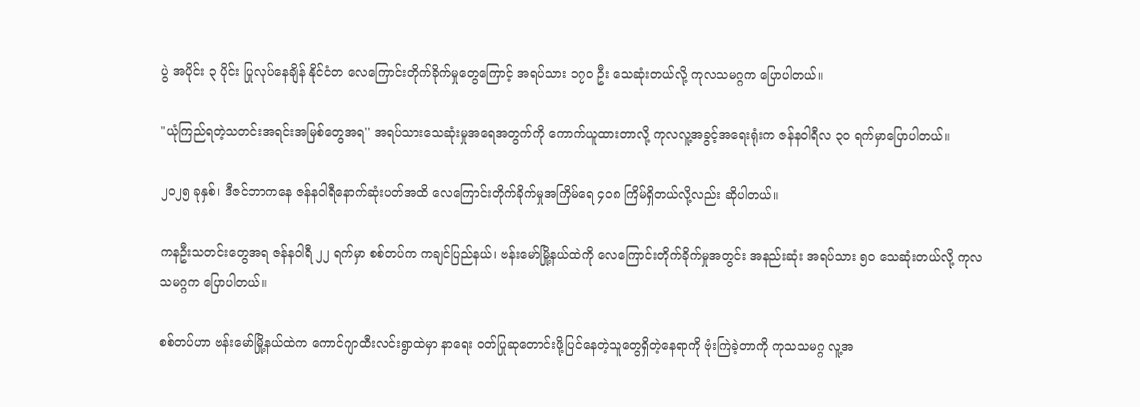ပွဲ အပိုင်း ၃ ပိုင်း ပြုလုပ်နေချိန် နိုင်ငံတ လေကြောင်းတိုက်ခိုက်မှုတွေကြောင့် အရပ်သား ၁၇၀ ဦး သေဆုံးတယ်လို့ ကုလသမဂ္ဂက ပြောပါတယ်။

"ယုံကြည်ရတဲ့သတင်းအရင်းအမြစ်တွေအရ'' အရပ်သားသေဆုံးမှုအရေအတွက်ကို ကောက်ယူထားတာလို့ ကုလလူ့အခွင့်အရေးရုံးက ဇန်နဝါရီလ ၃၀ ရက်မှာပြောပါတယ်။

၂၀၂၅ ခုနှစ်၊ ဒီဇင်ဘာကနေ ဇန်နဝါရီနောက်ဆုံးပတ်အထိ လေကြောင်းတိုက်ခိုက်မှုအကြိမ်ရေ ၄၀၈ ကြိမ်ရှိတယ်လို့လည်း ဆိုပါတယ်။

ကနဦးသတင်းတွေအရ ဇန်နဝါရီ ၂၂ ရက်မှာ စစ်တပ်က ကချင်ပြည်နယ်၊ ဗန်းမော်မြို့နယ်ထဲကို လေကြောင်းတိုက်ခိုက်မှုအတွင်း အနည်းဆုံး အရပ်သား ၅၀ သေဆုံးတယ်လို့ ကုလသမဂ္ဂက ပြောပါတယ်။

စစ်တပ်ဟာ ဗန်းမော်မြို့နယ်ထဲက ကောင်ဂျာထီးလင်းရွာထဲမှာ နာရေး ဝတ်ပြုဆုတောင်းဖို့ပြင်နေတဲ့သူတွေရှိတဲ့နေရာကို ဗုံးကြဲခဲ့တာကို ကုသသမဂ္ဂ လူ့အ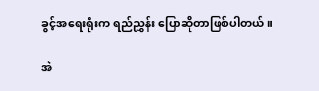ခွင့်အရေးရုံးက ရည်ညွှန်း ပြောဆိုတာဖြစ်ပါတယ်။

အဲ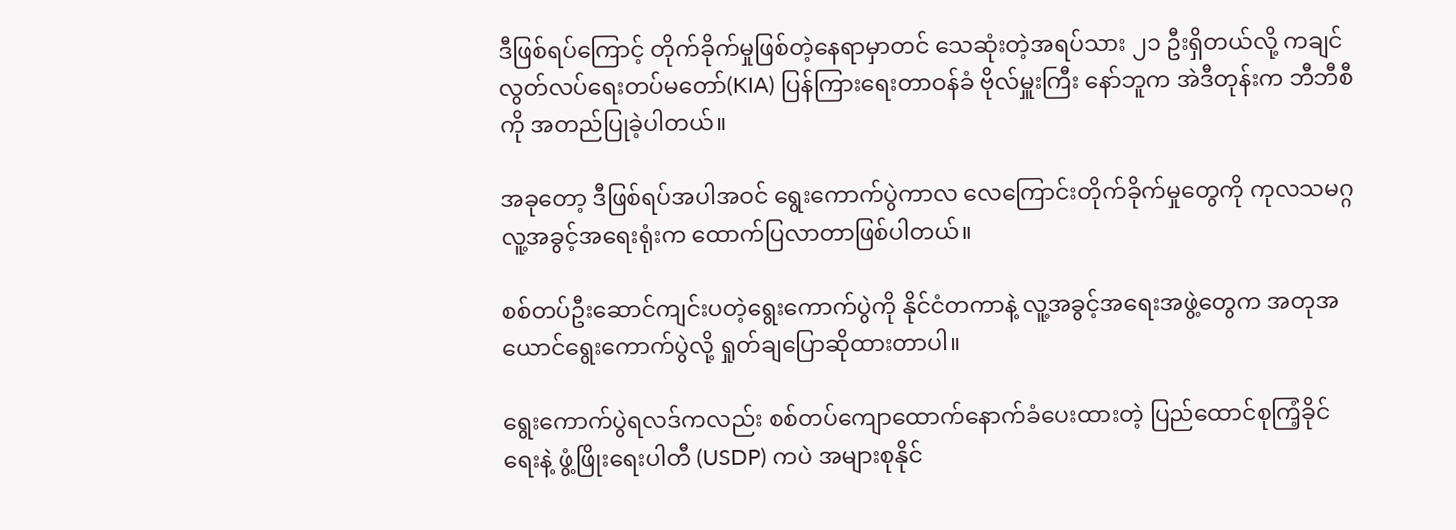ဒီဖြစ်ရပ်ကြောင့် တိုက်ခိုက်မှုဖြစ်တဲ့နေရာမှာတင် သေဆုံးတဲ့အရပ်သား ၂၁ ဦးရှိတယ်လို့ ကချင်လွတ်လပ်ရေးတပ်မတော်(KIA) ပြန်ကြားရေးတာဝန်ခံ ဗိုလ်မှူးကြီး နော်ဘူက အဲဒီတုန်းက ဘီဘီစီကို အတည်ပြုခဲ့ပါတယ်။

အခုတော့ ဒီဖြစ်ရပ်အပါအဝင် ရွေးကောက်ပွဲကာလ လေကြောင်းတိုက်ခိုက်မှုတွေကို ကုလသမဂ္ဂ လူ့အခွင့်အရေးရုံးက ထောက်ပြလာတာဖြစ်ပါတယ်။

စစ်တပ်ဦးဆောင်ကျင်းပတဲ့ရွေးကောက်ပွဲကို နိုင်ငံတကာနဲ့ လူ့အခွင့်အရေးအဖွဲ့တွေက အတုအယောင်ရွေးကောက်ပွဲလို့ ရှုတ်ချပြောဆိုထားတာပါ။

ရွေးကောက်ပွဲရလဒ်ကလည်း စစ်တပ်ကျောထောက်နောက်ခံပေးထားတဲ့ ပြည်ထောင်စုကြံ့ခိုင်ရေးနဲ့ ဖွံ့ဖြိုးရေးပါတီ (USDP) ကပဲ အများစုနိုင်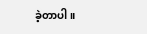ခဲ့တာပါ။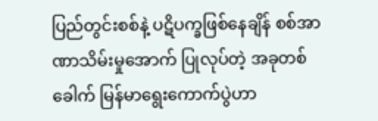ပြည်တွင်းစစ်နဲ့ ပဋိပက္ခဖြစ်နေချိန် စစ်အာဏာသိမ်းမှုအောက် ပြုလုပ်တဲ့ အခုတစ်ခေါက် မြန်မာရွေးကောက်ပွဲဟာ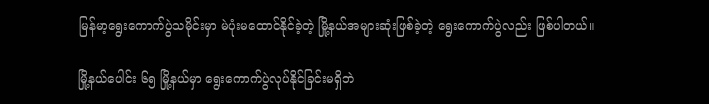မြန်မာ့ရွေးကောက်ပွဲသမိုင်းမှာ မဲပုံးမထောင်နိုင်ခဲ့တဲ့ မြို့နယ်အများဆုံးဖြစ်ခဲ့တဲ့ ရွေးကောက်ပွဲလည်း ဖြစ်ပါတယ်။

မြို့နယ်ပေါင်း ၆၅ မြို့နယ်မှာ ရွေးကောက်ပွဲလုပ်နိုင်ခြင်းမရှိဘဲ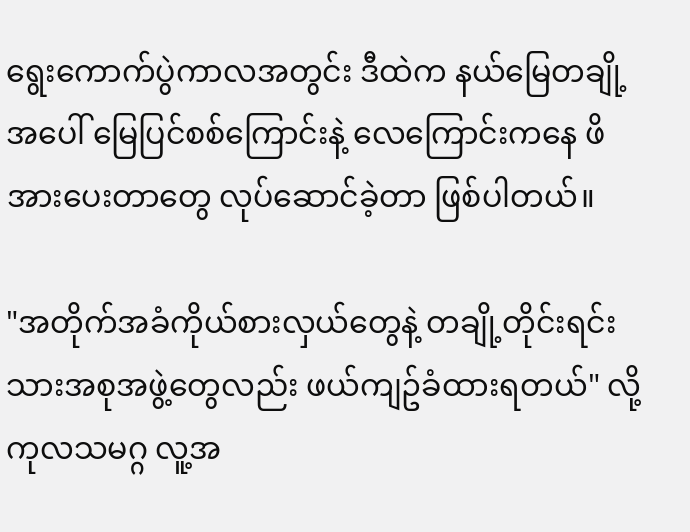ရွေးကောက်ပွဲကာလအတွင်း ဒီထဲက နယ်မြေတချို့အပေါ် မြေပြင်စစ်ကြောင်းနဲ့ လေကြောင်းကနေ ဖိအားပေးတာတွေ လုပ်ဆောင်ခဲ့တာ ဖြစ်ပါတယ်။

"အတိုက်အခံကိုယ်စားလှယ်တွေနဲ့ တချို့တိုင်းရင်းသားအစုအဖွဲ့တွေလည်း ဖယ်ကျဥ်ခံထားရတယ်" လို့ ကုလသမဂ္ဂ လူ့အ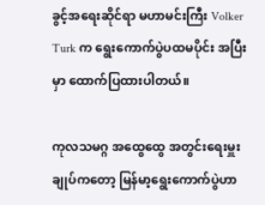ခွင့်အရေးဆိုင်ရာ မဟာမင်းကြီး Volker Turk က ရွေးကောက်ပွဲပထမပိုင်း အပြီးမှာ ထောက်ပြထားပါတယ်။

ကုလသမဂ္ဂ အထွေထွေ အတွင်းရေးမှူးချုပ်ကတော့ မြန်မာ့ရွေးကောက်ပွဲဟာ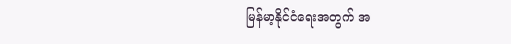မြန်မာ့နိုင်ငံရေးအတွက် အ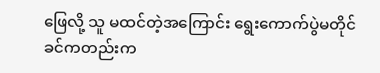ဖြေလို့ သူ မထင်တဲ့အကြောင်း ရွေးကောက်ပွဲမတိုင်ခင်ကတည်းက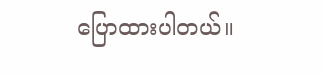ပြောထားပါတယ်။